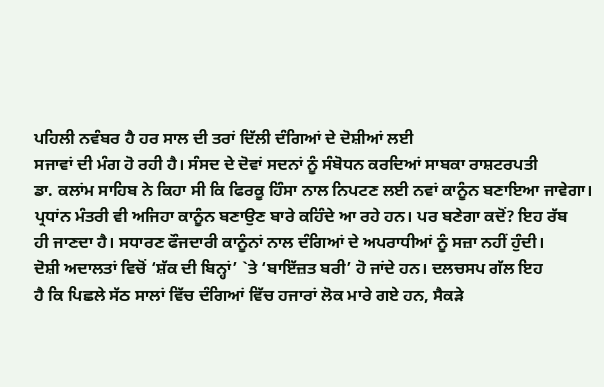ਪਹਿਲੀ ਨਵੰਬਰ ਹੈ ਹਰ ਸਾਲ ਦੀ ਤਰਾਂ ਦਿੱਲੀ ਦੰਗਿਆਂ ਦੇ ਦੋਸ਼ੀਆਂ ਲਈ
ਸਜਾਵਾਂ ਦੀ ਮੰਗ ਹੋ ਰਹੀ ਹੈ। ਸੰਸਦ ਦੇ ਦੋਵਾਂ ਸਦਨਾਂ ਨੂੰ ਸੰਬੋਧਨ ਕਰਦਿਆਂ ਸਾਬਕਾ ਰਾਸ਼ਟਰਪਤੀ
ਡਾ. ਕਲਾਂਮ ਸਾਹਿਬ ਨੇ ਕਿਹਾ ਸੀ ਕਿ ਫਿਰਕੂ ਹਿੰਸਾ ਨਾਲ ਨਿਪਟਣ ਲਈ ਨਵਾਂ ਕਾਨੂੰਨ ਬਣਾਇਆ ਜਾਵੇਗਾ।
ਪ੍ਰਧਾਂਨ ਮੰਤਰੀ ਵੀ ਅਜਿਹਾ ਕਾਨੂੰਨ ਬਣਾਉਣ ਬਾਰੇ ਕਹਿੰਦੇ ਆ ਰਹੇ ਹਨ। ਪਰ ਬਣੇਗਾ ਕਦੋਂ? ਇਹ ਰੱਬ
ਹੀ ਜਾਣਦਾ ਹੈ। ਸਧਾਰਣ ਫੌਜਦਾਰੀ ਕਾਨੂੰਨਾਂ ਨਾਲ ਦੰਗਿਆਂ ਦੇ ਅਪਰਾਧੀਆਂ ਨੂੰ ਸਜ਼ਾ ਨਹੀਂ ਹੁੰਦੀ।
ਦੋਸ਼ੀ ਅਦਾਲਤਾਂ ਵਿਚੋਂ ‘ਸ਼ੱਕ ਦੀ ਬਿਨ੍ਹਾਂ’ `ਤੇ ‘ਬਾਇੱਜ਼ਤ ਬਰੀ’ ਹੋ ਜਾਂਦੇ ਹਨ। ਦਲਚਸਪ ਗੱਲ ਇਹ
ਹੈ ਕਿ ਪਿਛਲੇ ਸੱਠ ਸਾਲਾਂ ਵਿੱਚ ਦੰਗਿਆਂ ਵਿੱਚ ਹਜਾਰਾਂ ਲੋਕ ਮਾਰੇ ਗਏ ਹਨ, ਸੈਕੜੇ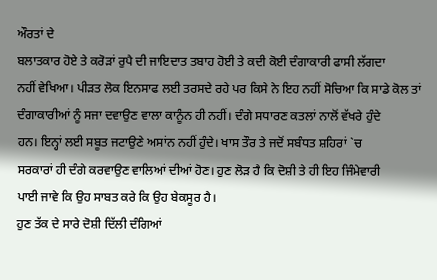ਔਰਤਾਂ ਦੇ
ਬਲਾਤਕਾਰ ਹੋਏ ਤੇ ਕਰੋੜਾਂ ਰੁਪੈ ਦੀ ਜਾਇਦਾਤ ਤਬਾਹ ਹੋਈ ਤੇ ਕਦੀ ਕੋਈ ਦੰਗਾਕਾਰੀ ਫਾਸੀ ਲੱਗਦਾ
ਨਹੀਂ ਵੇਖਿਆ। ਪੀੜਤ ਲੋਕ ਇਨਸਾਫ ਲਈ ਤਰਸਦੇ ਰਹੇ ਪਰ ਕਿਸੇ ਨੇ ਇਹ ਨਹੀਂ ਸੋਚਿਆ ਕਿ ਸਾਡੇ ਕੋਲ ਤਾਂ
ਦੰਗਾਕਾਰੀਆਂ ਨੂੰ ਸਜਾ ਦਵਾਉਣ ਵਾਲਾ ਕਾਨੂੰਨ ਹੀ ਨਹੀਂ। ਦੰਗੇ ਸਧਾਰਣ ਕਤਲਾਂ ਨਾਲੋਂ ਵੱਖਰੇ ਹੁੰਦੇ
ਹਨ। ਇਨ੍ਹਾਂ ਲਈ ਸਬੂਤ ਜਟਾਉਣੇ ਅਸਾਂਨ ਨਹੀਂ ਹੁੰਦੇ। ਖਾਸ ਤੌਰ ਤੇ ਜਦੋਂ ਸਬੰਧਤ ਸ਼ਹਿਰਾਂ `ਚ
ਸਰਕਾਰਾਂ ਹੀ ਦੰਗੇ ਕਰਵਾਉਣ ਵਾਲਿਆਂ ਦੀਆਂ ਹੋਣ। ਹੁਣ ਲੋੜ ਹੈ ਕਿ ਦੋਸ਼ੀ ਤੇ ਹੀ ਇਹ ਜਿੰਮੇਵਾਰੀ
ਪਾਈ ਜਾਵੇ ਕਿ ਉਹ ਸਾਬਤ ਕਰੇ ਕਿ ਉਹ ਬੇਕਸੂਰ ਹੈ।
ਹੁਣ ਤੱਕ ਦੇ ਸਾਰੇ ਦੋਸ਼ੀ ਦਿੱਲੀ ਦੰਗਿਆਂ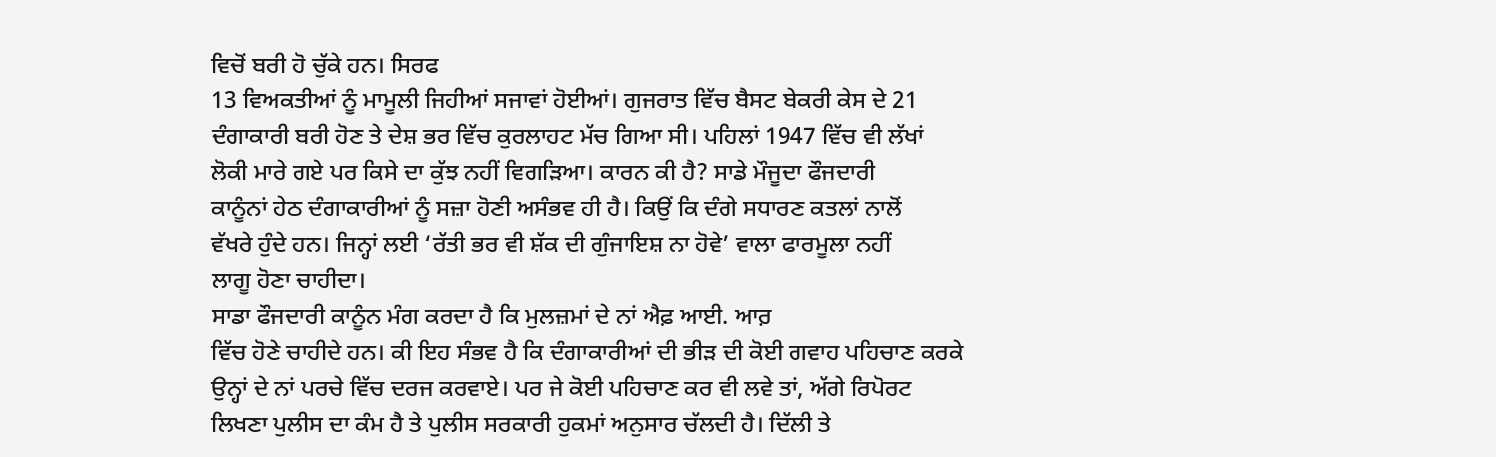ਵਿਚੋਂ ਬਰੀ ਹੋ ਚੁੱਕੇ ਹਨ। ਸਿਰਫ
13 ਵਿਅਕਤੀਆਂ ਨੂੰ ਮਾਮੂਲੀ ਜਿਹੀਆਂ ਸਜਾਵਾਂ ਹੋਈਆਂ। ਗੁਜਰਾਤ ਵਿੱਚ ਬੈਸਟ ਬੇਕਰੀ ਕੇਸ ਦੇ 21
ਦੰਗਾਕਾਰੀ ਬਰੀ ਹੋਣ ਤੇ ਦੇਸ਼ ਭਰ ਵਿੱਚ ਕੁਰਲਾਹਟ ਮੱਚ ਗਿਆ ਸੀ। ਪਹਿਲਾਂ 1947 ਵਿੱਚ ਵੀ ਲੱਖਾਂ
ਲੋਕੀ ਮਾਰੇ ਗਏ ਪਰ ਕਿਸੇ ਦਾ ਕੁੱਝ ਨਹੀਂ ਵਿਗੜਿਆ। ਕਾਰਨ ਕੀ ਹੈ? ਸਾਡੇ ਮੌਜੂਦਾ ਫੌਜਦਾਰੀ
ਕਾਨੂੰਨਾਂ ਹੇਠ ਦੰਗਾਕਾਰੀਆਂ ਨੂੰ ਸਜ਼ਾ ਹੋਣੀ ਅਸੰਭਵ ਹੀ ਹੈ। ਕਿਉਂ ਕਿ ਦੰਗੇ ਸਧਾਰਣ ਕਤਲਾਂ ਨਾਲੋਂ
ਵੱਖਰੇ ਹੁੰਦੇ ਹਨ। ਜਿਨ੍ਹਾਂ ਲਈ ‘ਰੱਤੀ ਭਰ ਵੀ ਸ਼ੱਕ ਦੀ ਗੁੰਜਾਇਸ਼ ਨਾ ਹੋਵੇ’ ਵਾਲਾ ਫਾਰਮੂਲਾ ਨਹੀਂ
ਲਾਗੂ ਹੋਣਾ ਚਾਹੀਦਾ।
ਸਾਡਾ ਫੌਜਦਾਰੀ ਕਾਨੂੰਨ ਮੰਗ ਕਰਦਾ ਹੈ ਕਿ ਮੁਲਜ਼ਮਾਂ ਦੇ ਨਾਂ ਐਫ਼ ਆਈ. ਆਰ਼
ਵਿੱਚ ਹੋਣੇ ਚਾਹੀਦੇ ਹਨ। ਕੀ ਇਹ ਸੰਭਵ ਹੈ ਕਿ ਦੰਗਾਕਾਰੀਆਂ ਦੀ ਭੀੜ ਦੀ ਕੋਈ ਗਵਾਹ ਪਹਿਚਾਣ ਕਰਕੇ
ਉਨ੍ਹਾਂ ਦੇ ਨਾਂ ਪਰਚੇ ਵਿੱਚ ਦਰਜ ਕਰਵਾਏ। ਪਰ ਜੇ ਕੋਈ ਪਹਿਚਾਣ ਕਰ ਵੀ ਲਵੇ ਤਾਂ, ਅੱਗੇ ਰਿਪੋਰਟ
ਲਿਖਣਾ ਪੁਲੀਸ ਦਾ ਕੰਮ ਹੈ ਤੇ ਪੁਲੀਸ ਸਰਕਾਰੀ ਹੁਕਮਾਂ ਅਨੁਸਾਰ ਚੱਲਦੀ ਹੈ। ਦਿੱਲੀ ਤੇ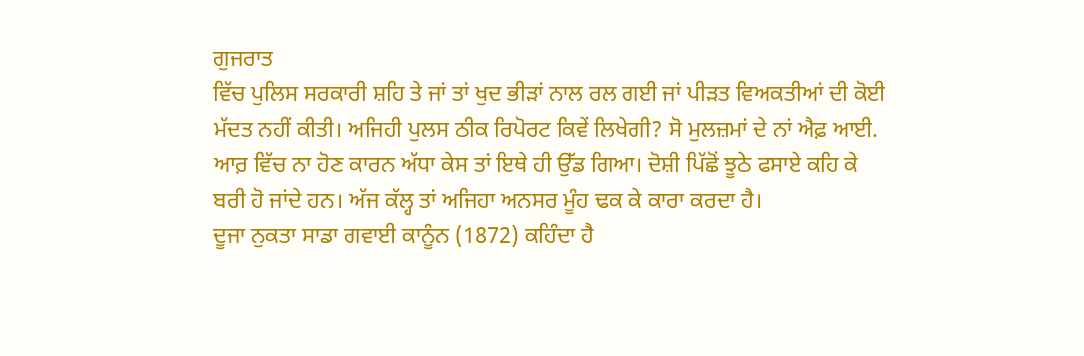ਗੁਜਰਾਤ
ਵਿੱਚ ਪੁਲਿਸ ਸਰਕਾਰੀ ਸ਼ਹਿ ਤੇ ਜਾਂ ਤਾਂ ਖੁਦ ਭੀੜਾਂ ਨਾਲ ਰਲ ਗਈ ਜਾਂ ਪੀੜਤ ਵਿਅਕਤੀਆਂ ਦੀ ਕੋਈ
ਮੱਦਤ ਨਹੀਂ ਕੀਤੀ। ਅਜਿਹੀ ਪੁਲਸ ਠੀਕ ਰਿਪੋਰਟ ਕਿਵੇਂ ਲਿਖੇਗੀ? ਸੋ ਮੁਲਜ਼ਮਾਂ ਦੇ ਨਾਂ ਐਫ਼ ਆਈ.
ਆਰ਼ ਵਿੱਚ ਨਾ ਹੋਣ ਕਾਰਨ ਅੱਧਾ ਕੇਸ ਤਾਂ ਇਥੇ ਹੀ ਉੱਡ ਗਿਆ। ਦੋਸ਼ੀ ਪਿੱਛੋਂ ਝੂਠੇ ਫਸਾਏ ਕਹਿ ਕੇ
ਬਰੀ ਹੋ ਜਾਂਦੇ ਹਨ। ਅੱਜ ਕੱਲ੍ਹ ਤਾਂ ਅਜਿਹਾ ਅਨਸਰ ਮੂੰਹ ਢਕ ਕੇ ਕਾਰਾ ਕਰਦਾ ਹੈ।
ਦੂਜਾ ਨੁਕਤਾ ਸਾਡਾ ਗਵਾਈ ਕਾਨੂੰਨ (1872) ਕਹਿੰਦਾ ਹੈ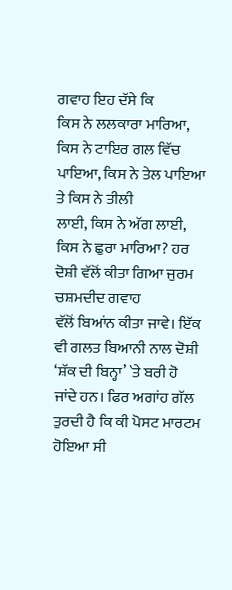ਗਵਾਹ ਇਹ ਦੱਸੇ ਕਿ
ਕਿਸ ਨੇ ਲਲਕਾਰਾ ਮਾਰਿਆ, ਕਿਸ ਨੇ ਟਾਇਰ ਗਲ ਵਿੱਚ ਪਾਇਆ, ਕਿਸ ਨੇ ਤੇਲ ਪਾਇਆ ਤੇ ਕਿਸ ਨੇ ਤੀਲੀ
ਲਾਈ, ਕਿਸ ਨੇ ਅੱਗ ਲਾਈ, ਕਿਸ ਨੇ ਛੁਰਾ ਮਾਰਿਆ? ਹਰ ਦੋਸ਼ੀ ਵੱਲੋਂ ਕੀਤਾ ਗਿਆ ਜੁਰਮ ਚਸ਼ਮਦੀਦ ਗਵਾਹ
ਵੱਲੋਂ ਬਿਆਂਨ ਕੀਤਾ ਜਾਵੇ। ਇੱਕ ਵੀ ਗਲਤ ਬਿਆਨੀ ਨਾਲ ਦੋਸ਼ੀ ‘ਸ਼ੱਕ ਦੀ ਬਿਨ੍ਹਾ’ `ਤੇ ਬਰੀ ਹੋ
ਜਾਂਦੇ ਹਨ। ਫਿਰ ਅਗਾਂਹ ਗੱਲ ਤੁਰਦੀ ਹੈ ਕਿ ਕੀ ਪੋਸਟ ਮਾਰਟਮ ਹੋਇਆ ਸੀ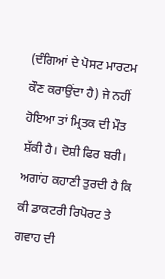(ਦੰਗਿਆਂ ਦੇ ਪੋਸਟ ਮਾਰਟਮ
ਕੌਣ ਕਰਾਉਂਦਾ ਹੈ) ਜੇ ਨਹੀਂ ਹੋਇਆ ਤਾਂ ਮ੍ਰਿਤਕ ਦੀ ਮੌਤ ਸ਼ੱਕੀ ਹੈ। ਦੋਸ਼ੀ ਫਿਰ ਬਰੀ।
ਅਗਾਂਹ ਕਹਾਣੀ ਤੁਰਦੀ ਹੈ ਕਿ ਕੀ ਡਾਕਟਰੀ ਰਿਪੋਰਟ ਤੇ ਗਵਾਹ ਦੀ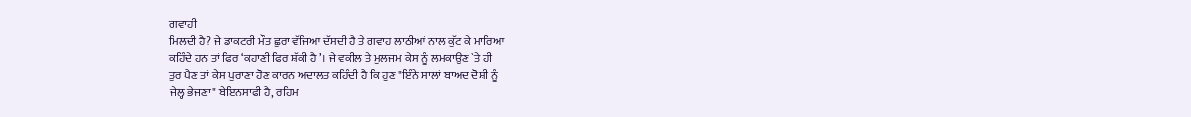ਗਵਾਹੀ
ਮਿਲਦੀ ਹੈ? ਜੇ ਡਾਕਟਰੀ ਮੌਤ ਛੁਰਾ ਵੱਜਿਆ ਦੱਸਦੀ ਹੈ ਤੇ ਗਵਾਹ ਲਾਠੀਆਂ ਨਾਲ ਕੁੱਟ ਕੇ ਮਾਰਿਆ
ਕਹਿੰਦੇ ਹਨ ਤਾਂ ਫਿਰ ‘ਕਹਾਣੀ ਫਿਰ ਸ਼ੱਕੀ ਹੈ’। ਜੇ ਵਕੀਲ ਤੇ ਮੁਲਜਮ ਕੇਸ ਨੂੰ ਲਮਕਾਉਣ `ਤੇ ਹੀ
ਤੁਰ ਪੈਣ ਤਾਂ ਕੇਸ ਪੁਰਾਣਾ ਹੋਣ ਕਾਰਨ ਅਦਾਲਤ ਕਹਿੰਦੀ ਹੈ ਕਿ ਹੁਣ "ਇੰਨੇ ਸਾਲਾਂ ਬਾਅਦ ਦੋਸ਼ੀ ਨੂੰ
ਜੇਲ੍ਹ ਭੇਜਣਾ" ਬੇਇਨਸਾਫੀ ਹੈ, ਰਹਿਮ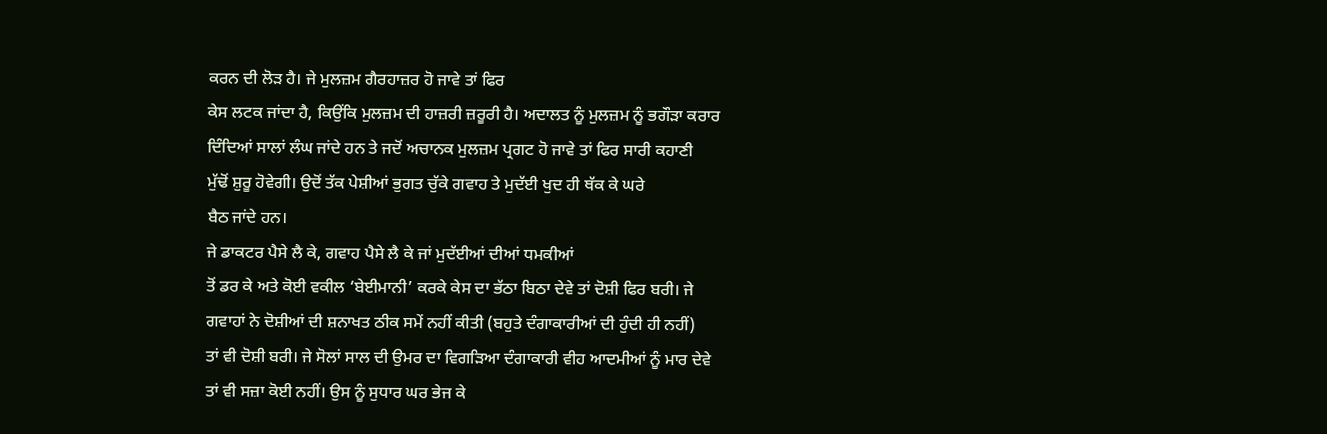ਕਰਨ ਦੀ ਲੋੜ ਹੈ। ਜੇ ਮੁਲਜ਼ਮ ਗੈਰਹਾਜ਼ਰ ਹੋ ਜਾਵੇ ਤਾਂ ਫਿਰ
ਕੇਸ ਲਟਕ ਜਾਂਦਾ ਹੈ, ਕਿਉਂਕਿ ਮੁਲਜ਼ਮ ਦੀ ਹਾਜ਼ਰੀ ਜ਼ਰੂਰੀ ਹੈ। ਅਦਾਲਤ ਨੂੰ ਮੁਲਜ਼ਮ ਨੂੰ ਭਗੌੜਾ ਕਰਾਰ
ਦਿੰਦਿਆਂ ਸਾਲਾਂ ਲੰਘ ਜਾਂਦੇ ਹਨ ਤੇ ਜਦੋਂ ਅਚਾਨਕ ਮੁਲਜ਼ਮ ਪ੍ਰਗਟ ਹੋ ਜਾਵੇ ਤਾਂ ਫਿਰ ਸਾਰੀ ਕਹਾਣੀ
ਮੁੱਢੋਂ ਸ਼ੁਰੂ ਹੋਵੇਗੀ। ਉਦੋਂ ਤੱਕ ਪੇਸ਼ੀਆਂ ਭੁਗਤ ਚੁੱਕੇ ਗਵਾਹ ਤੇ ਮੁਦੱਈ ਖੁਦ ਹੀ ਥੱਕ ਕੇ ਘਰੇ
ਬੈਠ ਜਾਂਦੇ ਹਨ।
ਜੇ ਡਾਕਟਰ ਪੈਸੇ ਲੈ ਕੇ, ਗਵਾਹ ਪੈਸੇ ਲੈ ਕੇ ਜਾਂ ਮੁਦੱਈਆਂ ਦੀਆਂ ਧਮਕੀਆਂ
ਤੋਂ ਡਰ ਕੇ ਅਤੇ ਕੋਈ ਵਕੀਲ ‘ਬੇਈਮਾਨੀ’ ਕਰਕੇ ਕੇਸ ਦਾ ਭੱਠਾ ਬਿਠਾ ਦੇਵੇ ਤਾਂ ਦੋਸ਼ੀ ਫਿਰ ਬਰੀ। ਜੇ
ਗਵਾਹਾਂ ਨੇ ਦੋਸ਼ੀਆਂ ਦੀ ਸ਼ਨਾਖਤ ਠੀਕ ਸਮੇਂ ਨਹੀਂ ਕੀਤੀ (ਬਹੁਤੇ ਦੰਗਾਕਾਰੀਆਂ ਦੀ ਹੁੰਦੀ ਹੀ ਨਹੀਂ)
ਤਾਂ ਵੀ ਦੋਸ਼ੀ ਬਰੀ। ਜੇ ਸੋਲਾਂ ਸਾਲ ਦੀ ਉਮਰ ਦਾ ਵਿਗੜਿਆ ਦੰਗਾਕਾਰੀ ਵੀਹ ਆਦਮੀਆਂ ਨੂੰ ਮਾਰ ਦੇਵੇ
ਤਾਂ ਵੀ ਸਜ਼ਾ ਕੋਈ ਨਹੀਂ। ਉਸ ਨੂੰ ਸੁਧਾਰ ਘਰ ਭੇਜ ਕੇ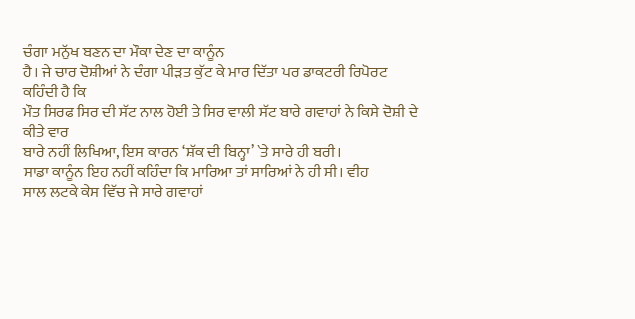ਚੰਗਾ ਮਨੁੱਖ ਬਣਨ ਦਾ ਮੌਕਾ ਦੇਣ ਦਾ ਕਾਨੂੰਨ
ਹੈ। ਜੇ ਚਾਰ ਦੋਸ਼ੀਆਂ ਨੇ ਦੰਗਾ ਪੀੜਤ ਕੁੱਟ ਕੇ ਮਾਰ ਦਿੱਤਾ ਪਰ ਡਾਕਟਰੀ ਰਿਪੋਰਟ ਕਹਿੰਦੀ ਹੈ ਕਿ
ਮੌਤ ਸਿਰਫ ਸਿਰ ਦੀ ਸੱਟ ਨਾਲ ਹੋਈ ਤੇ ਸਿਰ ਵਾਲੀ ਸੱਟ ਬਾਰੇ ਗਵਾਹਾਂ ਨੇ ਕਿਸੇ ਦੋਸ਼ੀ ਦੇ ਕੀਤੇ ਵਾਰ
ਬਾਰੇ ਨਹੀਂ ਲਿਖਿਆ, ਇਸ ਕਾਰਨ ‘ਸ਼ੱਕ ਦੀ ਬਿਨ੍ਹਾ’ `ਤੇ ਸਾਰੇ ਹੀ ਬਰੀ।
ਸਾਡਾ ਕਾਨੂੰਨ ਇਹ ਨਹੀਂ ਕਹਿੰਦਾ ਕਿ ਮਾਰਿਆ ਤਾਂ ਸਾਰਿਆਂ ਨੇ ਹੀ ਸੀ। ਵੀਹ
ਸਾਲ ਲਟਕੇ ਕੇਸ ਵਿੱਚ ਜੇ ਸਾਰੇ ਗਵਾਹਾਂ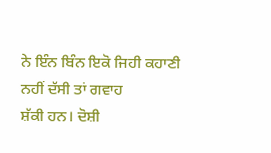ਨੇ ਇੰਨ ਬਿੰਨ ਇਕੋ ਜਿਹੀ ਕਹਾਣੀ ਨਹੀਂ ਦੱਸੀ ਤਾਂ ਗਵਾਹ
ਸ਼ੱਕੀ ਹਨ। ਦੋਸ਼ੀ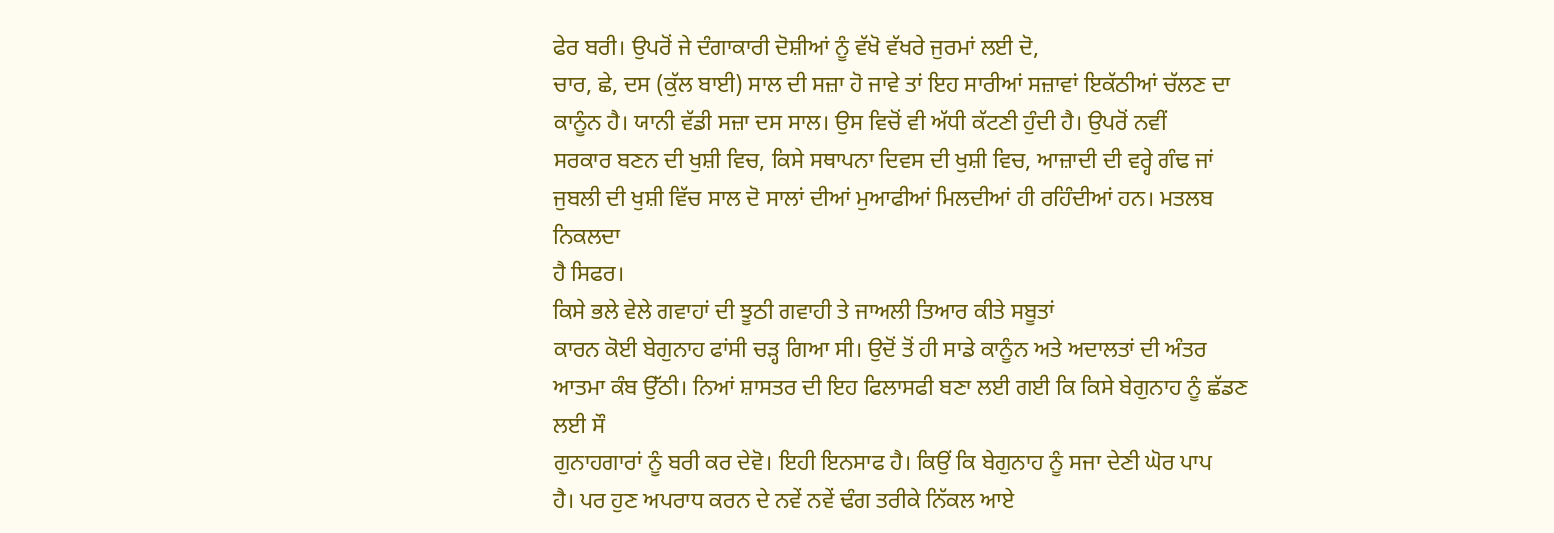ਫੇਰ ਬਰੀ। ਉਪਰੋਂ ਜੇ ਦੰਗਾਕਾਰੀ ਦੋਸ਼ੀਆਂ ਨੂੰ ਵੱਖੋ ਵੱਖਰੇ ਜੁਰਮਾਂ ਲਈ ਦੋ,
ਚਾਰ, ਛੇ, ਦਸ (ਕੁੱਲ ਬਾਈ) ਸਾਲ ਦੀ ਸਜ਼ਾ ਹੋ ਜਾਵੇ ਤਾਂ ਇਹ ਸਾਰੀਆਂ ਸਜ਼ਾਵਾਂ ਇਕੱਠੀਆਂ ਚੱਲਣ ਦਾ
ਕਾਨੂੰਨ ਹੈ। ਯਾਨੀ ਵੱਡੀ ਸਜ਼ਾ ਦਸ ਸਾਲ। ਉਸ ਵਿਚੋਂ ਵੀ ਅੱਧੀ ਕੱਟਣੀ ਹੁੰਦੀ ਹੈ। ਉਪਰੋਂ ਨਵੀਂ
ਸਰਕਾਰ ਬਣਨ ਦੀ ਖੁਸ਼ੀ ਵਿਚ, ਕਿਸੇ ਸਥਾਪਨਾ ਦਿਵਸ ਦੀ ਖੁਸ਼ੀ ਵਿਚ, ਆਜ਼ਾਦੀ ਦੀ ਵਰ੍ਹੇ ਗੰਢ ਜਾਂ
ਜੁਬਲੀ ਦੀ ਖੁਸ਼ੀ ਵਿੱਚ ਸਾਲ ਦੋ ਸਾਲਾਂ ਦੀਆਂ ਮੁਆਫੀਆਂ ਮਿਲਦੀਆਂ ਹੀ ਰਹਿੰਦੀਆਂ ਹਨ। ਮਤਲਬ ਨਿਕਲਦਾ
ਹੈ ਸਿਫਰ।
ਕਿਸੇ ਭਲੇ ਵੇਲੇ ਗਵਾਹਾਂ ਦੀ ਝੂਠੀ ਗਵਾਹੀ ਤੇ ਜਾਅਲੀ ਤਿਆਰ ਕੀਤੇ ਸਬੂਤਾਂ
ਕਾਰਨ ਕੋਈ ਬੇਗੁਨਾਹ ਫਾਂਸੀ ਚੜ੍ਹ ਗਿਆ ਸੀ। ਉਦੋਂ ਤੋਂ ਹੀ ਸਾਡੇ ਕਾਨੂੰਨ ਅਤੇ ਅਦਾਲਤਾਂ ਦੀ ਅੰਤਰ
ਆਤਮਾ ਕੰਬ ਉੱਠੀ। ਨਿਆਂ ਸ਼ਾਸਤਰ ਦੀ ਇਹ ਫਿਲਾਸਫੀ ਬਣਾ ਲਈ ਗਈ ਕਿ ਕਿਸੇ ਬੇਗੁਨਾਹ ਨੂੰ ਛੱਡਣ ਲਈ ਸੌ
ਗੁਨਾਹਗਾਰਾਂ ਨੂੰ ਬਰੀ ਕਰ ਦੇਵੋ। ਇਹੀ ਇਨਸਾਫ ਹੈ। ਕਿਉਂ ਕਿ ਬੇਗੁਨਾਹ ਨੂੰ ਸਜਾ ਦੇਣੀ ਘੋਰ ਪਾਪ
ਹੈ। ਪਰ ਹੁਣ ਅਪਰਾਧ ਕਰਨ ਦੇ ਨਵੇਂ ਨਵੇਂ ਢੰਗ ਤਰੀਕੇ ਨਿੱਕਲ ਆਏ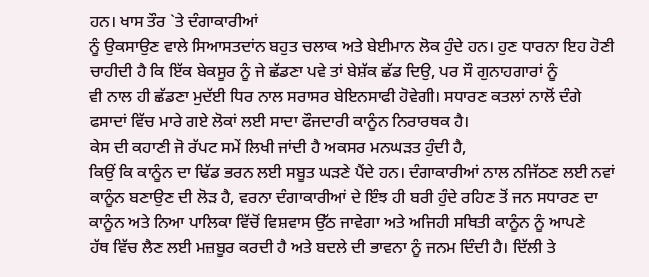ਹਨ। ਖਾਸ ਤੌਰ `ਤੇ ਦੰਗਾਕਾਰੀਆਂ
ਨੂੰ ਉਕਸਾਉਣ ਵਾਲੇ ਸਿਆਸਤਦਾਂਨ ਬਹੁਤ ਚਲਾਕ ਅਤੇ ਬੇਈਮਾਨ ਲੋਕ ਹੁੰਦੇ ਹਨ। ਹੁਣ ਧਾਰਨਾ ਇਹ ਹੋਣੀ
ਚਾਹੀਦੀ ਹੈ ਕਿ ਇੱਕ ਬੇਕਸੂਰ ਨੂੰ ਜੇ ਛੱਡਣਾ ਪਵੇ ਤਾਂ ਬੇਸ਼ੱਕ ਛੱਡ ਦਿਉ, ਪਰ ਸੌ ਗੁਨਾਹਗਾਰਾਂ ਨੂੰ
ਵੀ ਨਾਲ ਹੀ ਛੱਡਣਾ ਮੁਦੱਈ ਧਿਰ ਨਾਲ ਸਰਾਸਰ ਬੇਇਨਸਾਫੀ ਹੋਵੇਗੀ। ਸਧਾਰਣ ਕਤਲਾਂ ਨਾਲੋਂ ਦੰਗੇ
ਫਸਾਦਾਂ ਵਿੱਚ ਮਾਰੇ ਗਏ ਲੋਕਾਂ ਲਈ ਸਾਦਾ ਫੌਜਦਾਰੀ ਕਾਨੂੰਨ ਨਿਰਾਰਥਕ ਹੈ।
ਕੇਸ ਦੀ ਕਹਾਣੀ ਜੋ ਰੱਪਟ ਸਮੇਂ ਲਿਖੀ ਜਾਂਦੀ ਹੈ ਅਕਸਰ ਮਨਘੜਤ ਹੁੰਦੀ ਹੈ,
ਕਿਉਂ ਕਿ ਕਾਨੂੰਨ ਦਾ ਢਿੱਡ ਭਰਨ ਲਈ ਸਬੂਤ ਘੜਣੇ ਪੈਂਦੇ ਹਨ। ਦੰਗਾਕਾਰੀਆਂ ਨਾਲ ਨਜਿੱਠਣ ਲਈ ਨਵਾਂ
ਕਾਨੂੰਨ ਬਣਾਉਣ ਦੀ ਲੋੜ ਹੈ, ਵਰਨਾ ਦੰਗਾਕਾਰੀਆਂ ਦੇ ਇੰਝ ਹੀ ਬਰੀ ਹੁੰਦੇ ਰਹਿਣ ਤੋਂ ਜਨ ਸਧਾਰਣ ਦਾ
ਕਾਨੂੰਨ ਅਤੇ ਨਿਆ ਪਾਲਿਕਾ ਵਿੱਚੋਂ ਵਿਸ਼ਵਾਸ ਉੱਠ ਜਾਵੇਗਾ ਅਤੇ ਅਜਿਹੀ ਸਥਿਤੀ ਕਾਨੂੰਨ ਨੂੰ ਆਪਣੇ
ਹੱਥ ਵਿੱਚ ਲੈਣ ਲਈ ਮਜ਼ਬੂਰ ਕਰਦੀ ਹੈ ਅਤੇ ਬਦਲੇ ਦੀ ਭਾਵਨਾ ਨੂੰ ਜਨਮ ਦਿੰਦੀ ਹੈ। ਦਿੱਲੀ ਤੇ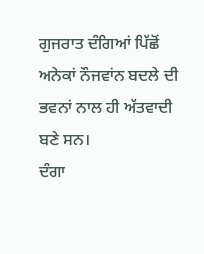ਗੁਜਰਾਤ ਦੰਗਿਆਂ ਪਿੱਛੋਂ ਅਨੇਕਾਂ ਨੌਜਵਾਂਨ ਬਦਲੇ ਦੀ ਭਵਨਾਂ ਨਾਲ ਹੀ ਅੱਤਵਾਦੀ ਬਣੇ ਸਨ।
ਦੰਗਾ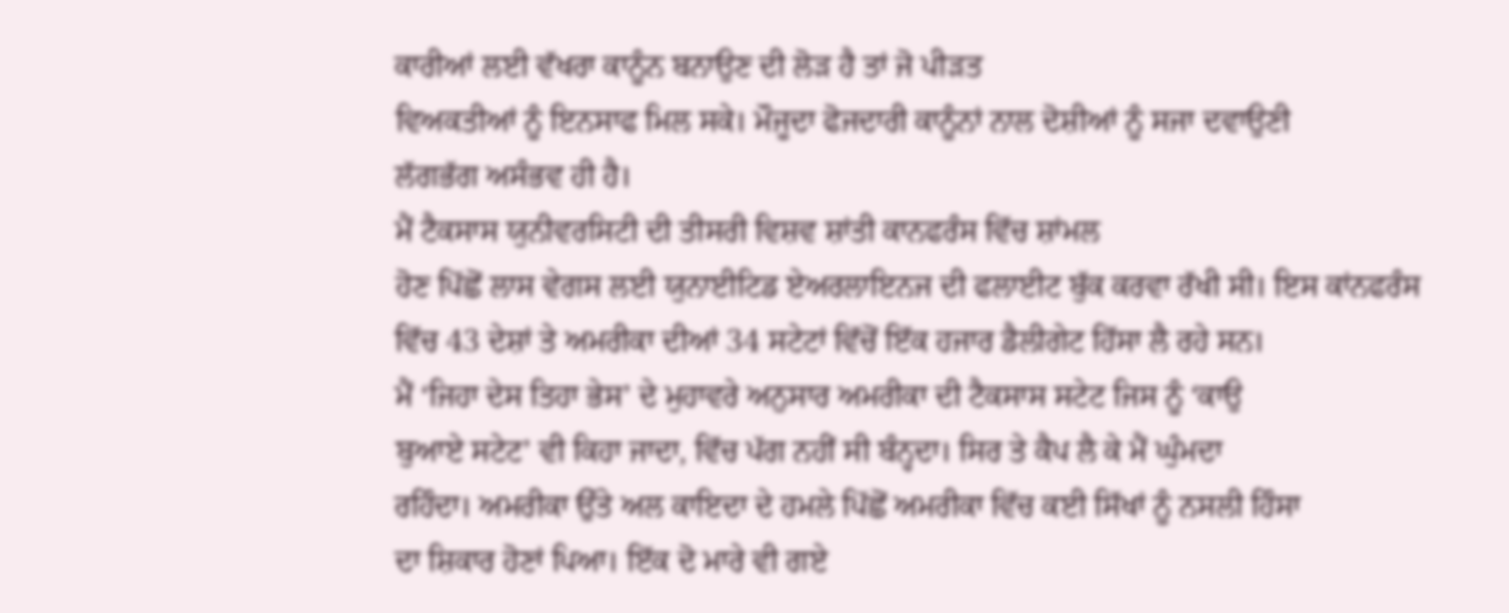ਕਾਰੀਆਂ ਲਈ ਵੱਖਰਾ ਕਾਨੂੰਨ ਬਨਾਉਣ ਦੀ ਲੋੜ ਹੈ ਤਾਂ ਜੋ ਪੀੜਤ
ਵਿਅਕਤੀਆਂ ਨੂੰ ਇਨਸਾਫ ਮਿਲ ਸਕੇ। ਮੌਜੂਦਾ ਫੋਜਦਾਰੀ ਕਾਨੂੰਨਾਂ ਨਾਲ ਦੋਸ਼ੀਆਂ ਨੂੰ ਸਜਾ ਦਵਾਉਣੀ
ਲੱਗਭੱਗ ਅਸੰਭਵ ਹੀ ਹੈ।
ਮੈਂ ਟੈਕਸਾਸ ਯੁਨੀਵਰਸਿਟੀ ਦੀ ਤੀਸਰੀ ਵਿਸ਼ਵ ਸ਼ਾਂਤੀ ਕਾਨਫਰੰਸ ਵਿੱਚ ਸ਼ਾਂਮਲ
ਹੋਣ ਪਿੱਛੋਂ ਲਾਸ ਵੇਗਸ ਲਈ ਯੁਨਾਈਟਿਡ ਏਅਰਲਾਇਨਜ ਦੀ ਫਲਾਈਟ ਬੁੱਕ ਕਰਵਾ ਰੱਖੀ ਸੀ। ਇਸ ਕਾਂਨਫਰੰਸ
ਵਿੱਚ 43 ਦੇਸ਼ਾਂ ਤੇ ਅਮਰੀਕਾ ਦੀਆਂ 34 ਸਟੇਟਾਂ ਵਿੱਚੋਂ ਇੱਕ ਹਜਾਰ ਡੈਲੀਗੇਟ ਹਿੱਸਾ ਲੈ ਰਹੇ ਸਨ।
ਮੈਂ ‘ਜਿਹਾ ਦੇਸ ਤਿਹਾ ਭੇਸ’ ਦੇ ਮੁਹਾਵਰੇ ਅਨੁਸਾਰ ਅਮਰੀਕਾ ਦੀ ਟੈਕਸਾਸ ਸਟੇਟ ਜਿਸ ਨੂੰ ‘ਕਾਉ
ਬੁਆਏ ਸਟੇਟ’ ਵੀ ਕਿਹਾ ਜਾਦਾ, ਵਿੱਚ ਪੱਗ ਨਹੀਂ ਸੀ ਬੰਨ੍ਹਦਾ। ਸਿਰ ਤੇ ਕੈਪ ਲੈ ਕੇ ਮੈਂ ਘੁੰਮਦਾ
ਰਹਿੰਦਾ। ਅਮਰੀਕਾ ਉੱਤੇ ਅਲ ਕਾਇਦਾ ਦੇ ਹਮਲੇ ਪਿੱਛੋਂ ਅਮਰੀਕਾ ਵਿੱਚ ਕਈ ਸਿੱਖਾਂ ਨੂੰ ਨਸਲੀ ਹਿੰਸਾ
ਦਾ ਸ਼ਿਕਾਰ ਹੋਣਾਂ ਪਿਆ। ਇੱਕ ਦੋ ਮਾਰੇ ਵੀ ਗਏ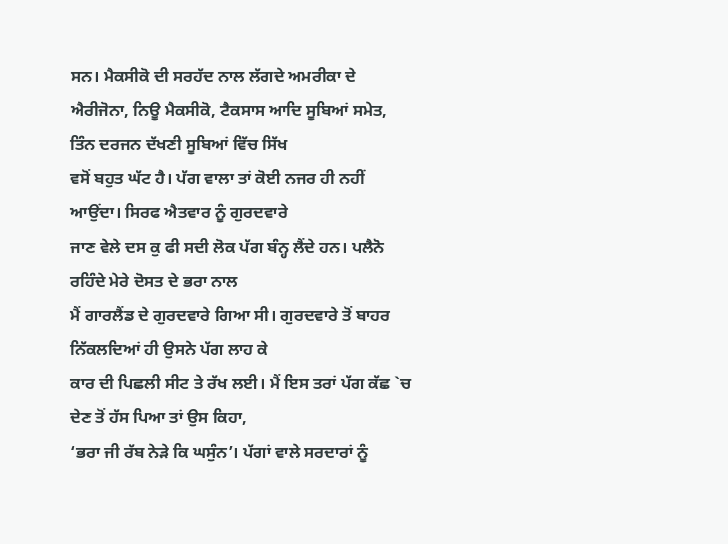ਸਨ। ਮੈਕਸੀਕੋ ਦੀ ਸਰਹੱਦ ਨਾਲ ਲੱਗਦੇ ਅਮਰੀਕਾ ਦੇ
ਐਰੀਜੋਨਾ, ਨਿਊ ਮੈਕਸੀਕੋ, ਟੈਕਸਾਸ ਆਦਿ ਸੂਬਿਆਂ ਸਮੇਤ, ਤਿੰਨ ਦਰਜਨ ਦੱਖਣੀ ਸੂਬਿਆਂ ਵਿੱਚ ਸਿੱਖ
ਵਸੋਂ ਬਹੁਤ ਘੱਟ ਹੈ। ਪੱਗ ਵਾਲਾ ਤਾਂ ਕੋਈ ਨਜਰ ਹੀ ਨਹੀਂ ਆਉਂਦਾ। ਸਿਰਫ ਐਤਵਾਰ ਨੂੰ ਗੁਰਦਵਾਰੇ
ਜਾਣ ਵੇਲੇ ਦਸ ਕੁ ਫੀ ਸਦੀ ਲੋਕ ਪੱਗ ਬੰਨ੍ਹ ਲੈਂਦੇ ਹਨ। ਪਲੈਨੋ ਰਹਿੰਦੇ ਮੇਰੇ ਦੋਸਤ ਦੇ ਭਰਾ ਨਾਲ
ਮੈਂ ਗਾਰਲੈਂਡ ਦੇ ਗੁਰਦਵਾਰੇ ਗਿਆ ਸੀ। ਗੁਰਦਵਾਰੇ ਤੋਂ ਬਾਹਰ ਨਿੱਕਲਦਿਆਂ ਹੀ ਉਸਨੇ ਪੱਗ ਲਾਹ ਕੇ
ਕਾਰ ਦੀ ਪਿਛਲੀ ਸੀਟ ਤੇ ਰੱਖ ਲਈ। ਮੈਂ ਇਸ ਤਰਾਂ ਪੱਗ ਕੱਛ `ਚ ਦੇਣ ਤੋਂ ਹੱਸ ਪਿਆ ਤਾਂ ਉਸ ਕਿਹਾ,
‘ਭਰਾ ਜੀ ਰੱਬ ਨੇੜੇ ਕਿ ਘਸੁੰਨ’। ਪੱਗਾਂ ਵਾਲੇ ਸਰਦਾਰਾਂ ਨੂੰ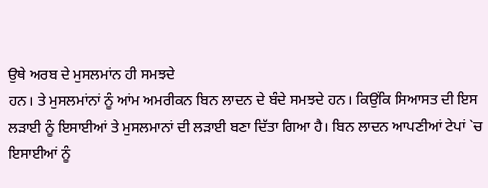ਉਥੇ ਅਰਬ ਦੇ ਮੁਸਲਮਾਂਨ ਹੀ ਸਮਝਦੇ
ਹਨ। ਤੇ ਮੁਸਲਮਾਂਨਾਂ ਨੂੰ ਆਂਮ ਅਮਰੀਕਨ ਬਿਨ ਲਾਦਨ ਦੇ ਬੰਦੇ ਸਮਝਦੇ ਹਨ। ਕਿਉਂਕਿ ਸਿਆਸਤ ਦੀ ਇਸ
ਲੜਾਈ ਨੂੰ ਇਸਾਈਆਂ ਤੇ ਮੁਸਲਮਾਨਾਂ ਦੀ ਲੜਾਈ ਬਣਾ ਦਿੱਤਾ ਗਿਆ ਹੈ। ਬਿਨ ਲਾਦਨ ਆਪਣੀਆਂ ਟੇਪਾਂ `ਚ
ਇਸਾਈਆਂ ਨੂੰ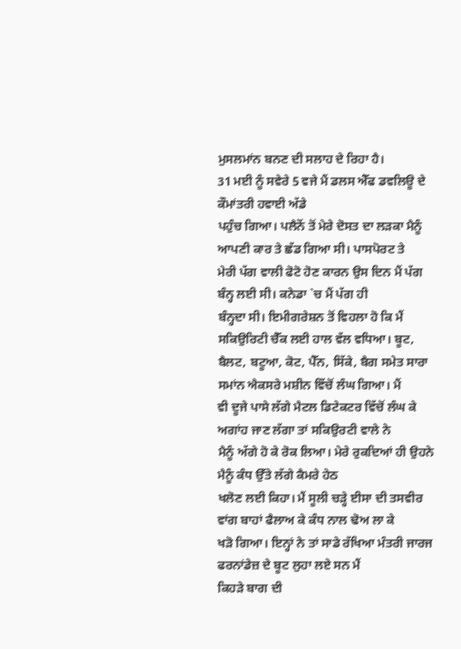ਮੁਸਲਮਾਂਨ ਬਨਣ ਦੀ ਸਲਾਹ ਦੇ ਰਿਹਾ ਹੈ।
31 ਮਈ ਨੂੰ ਸਵੇਰੇ 5 ਵਜੇ ਮੈਂ ਡਲਸ ਐੱਫ ਡਵਲਿਊ ਦੇ ਕੌਮਾਂਤਰੀ ਹਵਾਈ ਅੱਡੇ
ਪਹੁੰਚ ਗਿਆ। ਪਲੈਨੋਂ ਤੋਂ ਮੇਰੇ ਦੋਸਤ ਦਾ ਲੜਕਾ ਮੈਨੂੰ ਆਪਣੀ ਕਾਰ ਤੇ ਛੱਡ ਗਿਆ ਸੀ। ਪਾਸਪੋਰਟ ਤੇ
ਮੇਰੀ ਪੱਗ ਵਾਲੀ ਫੋਟੋ ਹੋਣ ਕਾਰਨ ਉਸ ਦਿਨ ਮੈਂ ਪੱਗ ਬੰਨ੍ਹ ਲਈ ਸੀ। ਕਨੇਡਾ `ਚ ਮੈਂ ਪੱਗ ਹੀ
ਬੰਨ੍ਹਦਾ ਸੀ। ਇਮੀਗਰੇਸ਼ਨ ਤੋਂ ਵਿਹਲਾ ਹੋ ਕਿ ਮੈਂ ਸਕਿਉਰਿਟੀ ਚੈੱਕ ਲਈ ਹਾਲ ਵੱਲ ਵਧਿਆ। ਬੂਟ,
ਬੈਲਟ, ਬਟੂਆ, ਕੋਟ, ਪੈੱਨ, ਸਿੱਕੇ, ਬੈਗ ਸਮੇਤ ਸਾਰਾ ਸਮਾਂਨ ਐਕਸਰੇ ਮਸ਼ੀਨ ਵਿੱਚੋਂ ਲੰਘ ਗਿਆ। ਮੈਂ
ਵੀ ਦੂਜੇ ਪਾਸੇ ਲੱਗੇ ਮੈਟਲ ਡਿਟੇਕਟਰ ਵਿੱਚੋਂ ਲੰਘ ਕੇ ਅਗਾਂਹ ਜਾਣ ਲੱਗਾ ਤਾਂ ਸਕਿਉਰਟੀ ਵਾਲੇ ਨੇ
ਮੈਨੂੰ ਅੱਗੇ ਹੋ ਕੇ ਰੋਕ ਲਿਆ। ਮੇਰੇ ਰੁਕਦਿਆਂ ਹੀ ਉਹਨੇ ਮੈਨੂੰ ਕੰਧ ਉੱਤੇ ਲੱਗੇ ਕੈਮਰੇ ਹੇਠ
ਖਲੋਣ ਲਈ ਕਿਹਾ। ਮੈਂ ਸੂਲੀ ਚੜ੍ਹੇ ਈਸਾ ਦੀ ਤਸਵੀਰ ਵਾਂਗ ਬਾਹਾਂ ਫੈਲਾਅ ਕੇ ਕੰਧ ਨਾਲ ਢੋਅ ਲਾ ਕੇ
ਖੜੋ ਗਿਆ। ਇਨ੍ਹਾਂ ਨੇ ਤਾਂ ਸਾਡੇ ਰੱਖਿਆ ਮੰਤਰੀ ਜਾਰਜ ਫਰਨਾਂਡੇਜ਼ ਦੇ ਬੂਟ ਲੁਹਾ ਲਏ ਸਨ ਮੈਂ
ਕਿਹੜੇ ਬਾਗ ਦੀ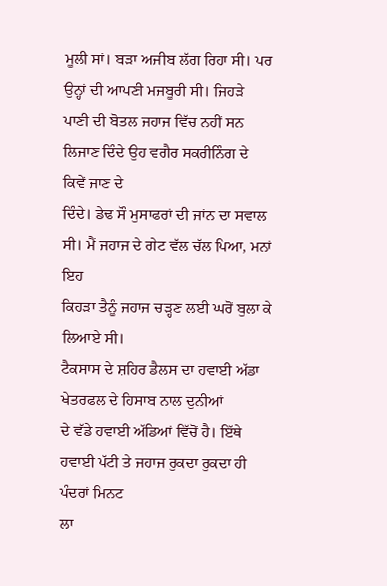ਮੂਲੀ ਸਾਂ। ਬੜਾ ਅਜੀਬ ਲੱਗ ਰਿਹਾ ਸੀ। ਪਰ ਉਨ੍ਹਾਂ ਦੀ ਆਪਣੀ ਮਜਬੂਰੀ ਸੀ। ਜਿਹੜੇ
ਪਾਣੀ ਦੀ ਬੋਤਲ ਜਹਾਜ ਵਿੱਚ ਨਹੀਂ ਸਨ ਲਿਜਾਣ ਦਿੰਦੇ ਉਹ ਵਗੈਰ ਸਕਰੀਨਿੰਗ ਦੇ ਕਿਵੇਂ ਜਾਣ ਦੇ
ਦਿੰਦੇ। ਡੇਢ ਸੌ ਮੁਸਾਫਰਾਂ ਦੀ ਜਾਂਨ ਦਾ ਸਵਾਲ ਸੀ। ਮੈਂ ਜਹਾਜ ਦੇ ਗੇਟ ਵੱਲ ਚੱਲ ਪਿਆ, ਮਨਾਂ ਇਹ
ਕਿਹੜਾ ਤੈਨੂੰ ਜਹਾਜ ਚੜ੍ਹਣ ਲਈ ਘਰੋਂ ਬੁਲਾ ਕੇ ਲਿਆਏ ਸੀ।
ਟੈਕਸਾਸ ਦੇ ਸ਼ਹਿਰ ਡੈਲਸ ਦਾ ਹਵਾਈ ਅੱਡਾ ਖੇਤਰਫਲ ਦੇ ਹਿਸਾਬ ਨਾਲ ਦੁਨੀਆਂ
ਦੇ ਵੱਡੇ ਹਵਾਈ ਅੱਡਿਆਂ ਵਿੱਚੋਂ ਹੈ। ਇੱਥੇ ਹਵਾਈ ਪੱਟੀ ਤੇ ਜਹਾਜ ਰੁਕਦਾ ਰੁਕਦਾ ਹੀ ਪੰਦਰਾਂ ਮਿਨਟ
ਲਾ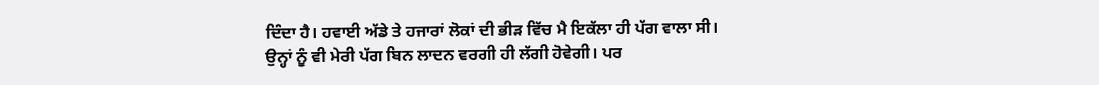ਦਿੰਦਾ ਹੈ। ਹਵਾਈ ਅੱਡੇ ਤੇ ਹਜਾਰਾਂ ਲੋਕਾਂ ਦੀ ਭੀੜ ਵਿੱਚ ਮੈ ਇਕੱਲਾ ਹੀ ਪੱਗ ਵਾਲਾ ਸੀ।
ਉਨ੍ਹਾਂ ਨੂੰ ਵੀ ਮੇਰੀ ਪੱਗ ਬਿਨ ਲਾਦਨ ਵਰਗੀ ਹੀ ਲੱਗੀ ਹੋਵੇਗੀ। ਪਰ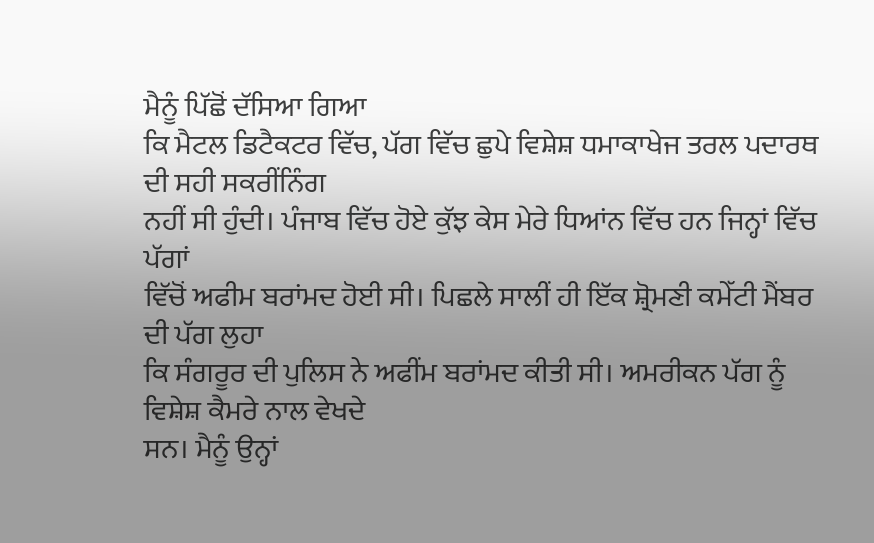ਮੈਨੂੰ ਪਿੱਛੋਂ ਦੱਸਿਆ ਗਿਆ
ਕਿ ਮੈਟਲ ਡਿਟੈਕਟਰ ਵਿੱਚ, ਪੱਗ ਵਿੱਚ ਛੁਪੇ ਵਿਸ਼ੇਸ਼ ਧਮਾਕਾਖੇਜ ਤਰਲ ਪਦਾਰਥ ਦੀ ਸਹੀ ਸਕਰੀਂਨਿੰਗ
ਨਹੀਂ ਸੀ ਹੁੰਦੀ। ਪੰਜਾਬ ਵਿੱਚ ਹੋਏ ਕੁੱਝ ਕੇਸ ਮੇਰੇ ਧਿਆਂਨ ਵਿੱਚ ਹਨ ਜਿਨ੍ਹਾਂ ਵਿੱਚ ਪੱਗਾਂ
ਵਿੱਚੋਂ ਅਫੀਮ ਬਰਾਂਮਦ ਹੋਈ ਸੀ। ਪਿਛਲੇ ਸਾਲੀਂ ਹੀ ਇੱਕ ਸ਼੍ਰੋਮਣੀ ਕਮੇੱਟੀ ਮੈਂਬਰ ਦੀ ਪੱਗ ਲੁਹਾ
ਕਿ ਸੰਗਰੂਰ ਦੀ ਪੁਲਿਸ ਨੇ ਅਫੀਂਮ ਬਰਾਂਮਦ ਕੀਤੀ ਸੀ। ਅਮਰੀਕਨ ਪੱਗ ਨੂੰ ਵਿਸ਼ੇਸ਼ ਕੈਮਰੇ ਨਾਲ ਵੇਖਦੇ
ਸਨ। ਮੈਨੂੰ ਉਨ੍ਹਾਂ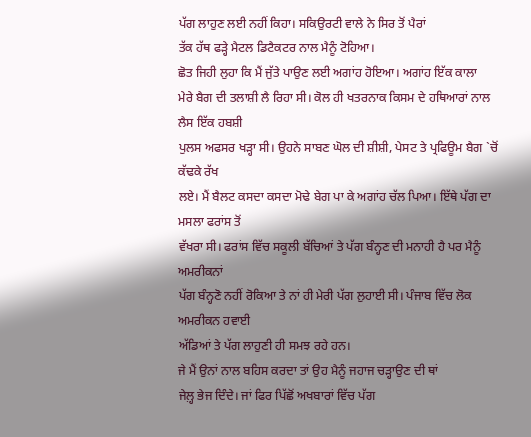ਪੱਗ ਲਾਹੁਣ ਲਈ ਨਹੀਂ ਕਿਹਾ। ਸਕਿਉਰਟੀ ਵਾਲੇ ਨੇ ਸਿਰ ਤੋਂ ਪੈਰਾਂ
ਤੱਕ ਹੱਥ ਫੜ੍ਹੇ ਮੈਟਲ ਡਿਟੈਕਟਰ ਨਾਲ ਮੈਨੂੰ ਟੋਹਿਆ।
ਛੋਤ ਜਿਹੀ ਲੁਹਾ ਕਿ ਮੈਂ ਜੁੱਤੇ ਪਾਉਣ ਲਈ ਅਗਾਂਹ ਹੋਇਆ। ਅਗਾਂਹ ਇੱਕ ਕਾਲਾ
ਮੇਰੇ ਬੈਗ ਦੀ ਤਲਾਸ਼ੀ ਲੈ ਰਿਹਾ ਸੀ। ਕੋਲ ਹੀ ਖਤਰਨਾਕ ਕਿਸਮ ਦੇ ਹਥਿਆਰਾਂ ਨਾਲ ਲੈਸ ਇੱਕ ਹਬਸ਼ੀ
ਪੁਲਸ ਅਫਸਰ ਖੜ੍ਹਾ ਸੀ। ਉਹਨੇ ਸਾਬਣ ਘੋਲ ਦੀ ਸ਼ੀਸ਼ੀ, ਪੇਸਟ ਤੇ ਪ੍ਰਫਿਊਮ ਬੈਗ `ਚੋਂ ਕੱਢਕੇ ਰੱਖ
ਲਏ। ਮੈਂ ਬੈਲਟ ਕਸਦਾ ਕਸਦਾ ਮੋਢੇ ਬੇਗ ਪਾ ਕੇ ਅਗਾਂਹ ਚੱਲ ਪਿਆ। ਇੱਥੇ ਪੱਗ ਦਾ ਮਸਲਾ ਫਰਾਂਸ ਤੋਂ
ਵੱਖਰਾ ਸੀ। ਫਰਾਂਸ ਵਿੱਚ ਸਕੂਲੀ ਬੱਚਿਆਂ ਤੇ ਪੱਗ ਬੰਨ੍ਹਣ ਦੀ ਮਨਾਹੀ ਹੈ ਪਰ ਮੈਨੂੰ ਅਮਰੀਕਨਾਂ
ਪੱਗ ਬੰਨ੍ਹਣੋ ਨਹੀਂ ਰੋਕਿਆ ਤੇ ਨਾਂ ਹੀ ਮੇਰੀ ਪੱਗ ਲੁਹਾਈ ਸੀ। ਪੰਜਾਬ ਵਿੱਚ ਲੋਕ ਅਮਰੀਕਨ ਹਵਾਈ
ਅੱਡਿਆਂ ਤੇ ਪੱਗ ਲਾਹੁਣੀ ਹੀ ਸਮਝ ਰਹੇ ਹਨ।
ਜੇ ਮੈਂ ਉਨਾਂ ਨਾਲ ਬਹਿਸ ਕਰਦਾ ਤਾਂ ਉਹ ਮੈਨੂੰ ਜਹਾਜ ਚੜ੍ਹਾਉਣ ਦੀ ਥਾਂ
ਜੇਲ਼੍ਹ ਭੇਜ ਦਿੰਦੇ। ਜਾਂ ਫਿਰ ਪਿੱਛੋਂ ਅਖਬਾਰਾਂ ਵਿੱਚ ਪੱਗ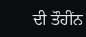ਦੀ ਤੌਹੀਂਨ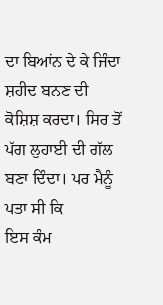ਦਾ ਬਿਆਂਨ ਦੇ ਕੇ ਜਿੰਦਾ
ਸ਼ਹੀਦ ਬਨਣ ਦੀ ਕੋਸ਼ਿਸ਼ ਕਰਦਾ। ਸਿਰ ਤੋਂ ਪੱਗ ਲੁਹਾਈ ਦੀ ਗੱਲ ਬਣਾ ਦਿੰਦਾ। ਪਰ ਮੈਨੂੰ ਪਤਾ ਸੀ ਕਿ
ਇਸ ਕੰਮ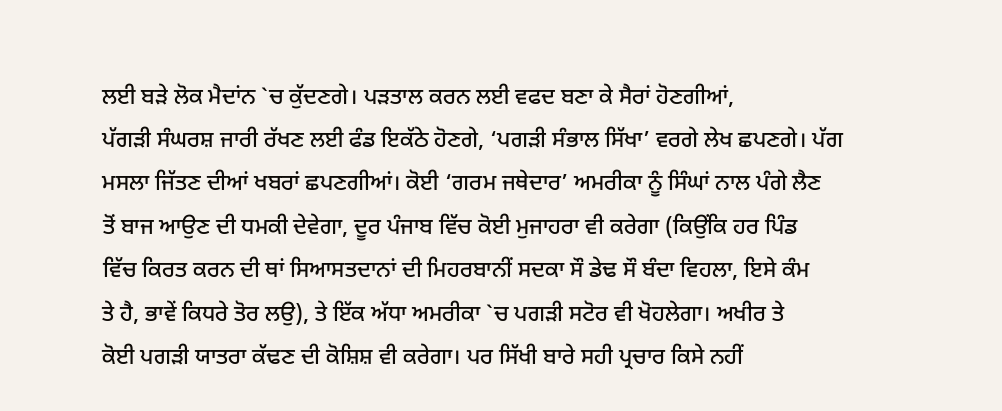ਲਈ ਬੜੇ ਲੋਕ ਮੈਦਾਂਨ `ਚ ਕੁੱਦਣਗੇ। ਪੜਤਾਲ ਕਰਨ ਲਈ ਵਫਦ ਬਣਾ ਕੇ ਸੈਰਾਂ ਹੋਣਗੀਆਂ,
ਪੱਗੜੀ ਸੰਘਰਸ਼ ਜਾਰੀ ਰੱਖਣ ਲਈ ਫੰਡ ਇਕੱਠੇ ਹੋਣਗੇ, ‘ਪਗੜੀ ਸੰਭਾਲ ਸਿੱਖਾ’ ਵਰਗੇ ਲੇਖ ਛਪਣਗੇ। ਪੱਗ
ਮਸਲਾ ਜਿੱਤਣ ਦੀਆਂ ਖਬਰਾਂ ਛਪਣਗੀਆਂ। ਕੋਈ ‘ਗਰਮ ਜਥੇਦਾਰ’ ਅਮਰੀਕਾ ਨੂੰ ਸਿੰਘਾਂ ਨਾਲ ਪੰਗੇ ਲੈਣ
ਤੋਂ ਬਾਜ ਆਉਣ ਦੀ ਧਮਕੀ ਦੇਵੇਗਾ, ਦੂਰ ਪੰਜਾਬ ਵਿੱਚ ਕੋਈ ਮੁਜਾਹਰਾ ਵੀ ਕਰੇਗਾ (ਕਿਉਂਕਿ ਹਰ ਪਿੰਡ
ਵਿੱਚ ਕਿਰਤ ਕਰਨ ਦੀ ਥਾਂ ਸਿਆਸਤਦਾਨਾਂ ਦੀ ਮਿਹਰਬਾਨੀਂ ਸਦਕਾ ਸੌ ਡੇਢ ਸੌ ਬੰਦਾ ਵਿਹਲਾ, ਇਸੇ ਕੰਮ
ਤੇ ਹੈ, ਭਾਵੇਂ ਕਿਧਰੇ ਤੋਰ ਲਉ), ਤੇ ਇੱਕ ਅੱਧਾ ਅਮਰੀਕਾ `ਚ ਪਗੜੀ ਸਟੋਰ ਵੀ ਖੋਹਲੇਗਾ। ਅਖੀਰ ਤੇ
ਕੋਈ ਪਗੜੀ ਯਾਤਰਾ ਕੱਢਣ ਦੀ ਕੋਸ਼ਿਸ਼ ਵੀ ਕਰੇਗਾ। ਪਰ ਸਿੱਖੀ ਬਾਰੇ ਸਹੀ ਪ੍ਰਚਾਰ ਕਿਸੇ ਨਹੀਂ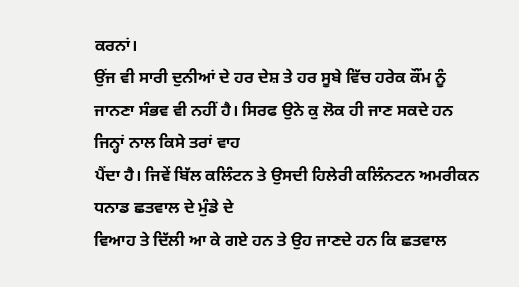ਕਰਨਾਂ।
ਉਂਜ ਵੀ ਸਾਰੀ ਦੁਨੀਆਂ ਦੇ ਹਰ ਦੇਸ਼ ਤੇ ਹਰ ਸੂਬੇ ਵਿੱਚ ਹਰੇਕ ਕੌਂਮ ਨੂੰ
ਜਾਨਣਾ ਸੰਭਵ ਵੀ ਨਹੀਂ ਹੈ। ਸਿਰਫ ਉਨੇ ਕੁ ਲੋਕ ਹੀ ਜਾਣ ਸਕਦੇ ਹਨ ਜਿਨ੍ਹਾਂ ਨਾਲ ਕਿਸੇ ਤਰਾਂ ਵਾਹ
ਪੈਂਦਾ ਹੈ। ਜਿਵੇਂ ਬਿੱਲ ਕਲਿੰਟਨ ਤੇ ਉਸਦੀ ਹਿਲੇਰੀ ਕਲਿੰਨਟਨ ਅਮਰੀਕਨ ਧਨਾਡ ਛਤਵਾਲ ਦੇ ਮੁੰਡੇ ਦੇ
ਵਿਆਹ ਤੇ ਦਿੱਲੀ ਆ ਕੇ ਗਏ ਹਨ ਤੇ ਉਹ ਜਾਣਦੇ ਹਨ ਕਿ ਛਤਵਾਲ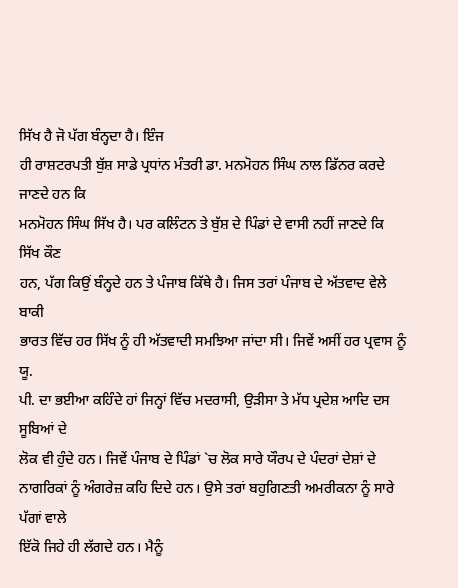ਸਿੱਖ ਹੈ ਜੋ ਪੱਗ ਬੰਨ੍ਹਦਾ ਹੈ। ਇੰਜ
ਹੀ ਰਾਸ਼ਟਰਪਤੀ ਬੁੱਸ਼ ਸਾਡੇ ਪ੍ਰਧਾਂਨ ਮੰਤਰੀ ਡਾ. ਮਨਮੋਹਨ ਸਿੰਘ ਨਾਲ ਡਿੱਨਰ ਕਰਦੇ ਜਾਣਦੇ ਹਨ ਕਿ
ਮਨਮੋਹਨ ਸਿੰਘ ਸਿੱਖ ਹੈ। ਪਰ ਕਲਿੰਟਨ ਤੇ ਬੁੱਸ਼ ਦੇ ਪਿੰਡਾਂ ਦੇ ਵਾਸੀ ਨਹੀਂ ਜਾਣਦੇ ਕਿ ਸਿੱਖ ਕੌਣ
ਹਨ, ਪੱਗ ਕਿਉਂ ਬੰਨ੍ਹਦੇ ਹਨ ਤੇ ਪੰਜਾਬ ਕਿੱਥੇ ਹੈ। ਜਿਸ ਤਰਾਂ ਪੰਜਾਬ ਦੇ ਅੱਤਵਾਦ ਵੇਲੇ ਬਾਕੀ
ਭਾਰਤ ਵਿੱਚ ਹਰ ਸਿੱਖ ਨੂੰ ਹੀ ਅੱਤਵਾਦੀ ਸਮਝਿਆ ਜਾਂਦਾ ਸੀ। ਜਿਵੇਂ ਅਸੀਂ ਹਰ ਪ੍ਰਵਾਸ ਨੂੰ ਯੂ.
ਪੀ. ਦਾ ਭਈਆ ਕਹਿੰਦੇ ਹਾਂ ਜਿਨ੍ਹਾਂ ਵਿੱਚ ਮਦਰਾਸੀ, ਉੜੀਸਾ ਤੇ ਮੱਧ ਪ੍ਰਦੇਸ਼ ਆਦਿ ਦਸ ਸੂਬਿਆਂ ਦੇ
ਲੋਕ ਵੀ ਹੁੰਦੇ ਹਨ। ਜਿਵੇਂ ਪੰਜਾਬ ਦੇ ਪਿੰਡਾਂ `ਚ ਲੋਕ ਸਾਰੇ ਯੌਰਪ ਦੇ ਪੰਦਰਾਂ ਦੇਸ਼ਾਂ ਦੇ
ਨਾਗਰਿਕਾਂ ਨੂੰ ਅੰਗਰੇਜ਼ ਕਹਿ ਦਿਦੇ ਹਨ। ਉਸੇ ਤਰਾਂ ਬਹੁਗਿਣਤੀ ਅਮਰੀਕਨਾ ਨੂੰ ਸਾਰੇ ਪੱਗਾਂ ਵਾਲੇ
ਇੱਕੋ ਜਿਹੇ ਹੀ ਲੱਗਦੇ ਹਨ। ਮੈਨੂੰ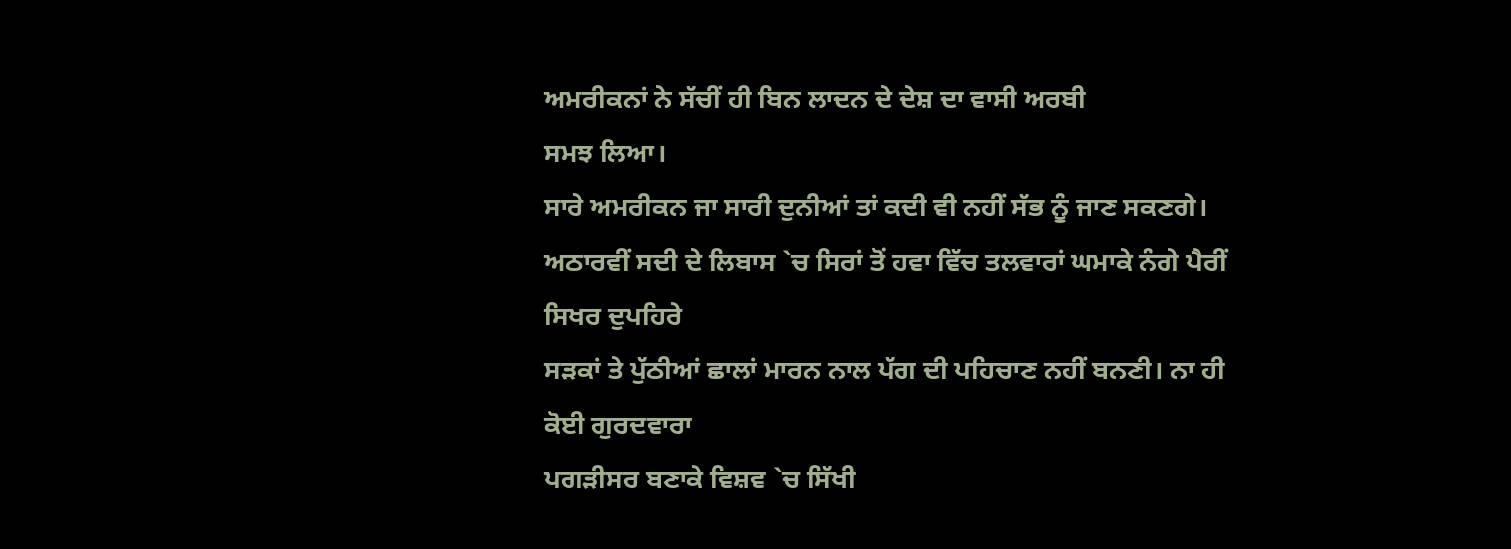ਅਮਰੀਕਨਾਂ ਨੇ ਸੱਚੀਂ ਹੀ ਬਿਨ ਲਾਦਨ ਦੇ ਦੇਸ਼ ਦਾ ਵਾਸੀ ਅਰਬੀ
ਸਮਝ ਲਿਆ।
ਸਾਰੇ ਅਮਰੀਕਨ ਜਾ ਸਾਰੀ ਦੁਨੀਆਂ ਤਾਂ ਕਦੀ ਵੀ ਨਹੀਂ ਸੱਭ ਨੂੰ ਜਾਣ ਸਕਣਗੇ।
ਅਠਾਰਵੀਂ ਸਦੀ ਦੇ ਲਿਬਾਸ `ਚ ਸਿਰਾਂ ਤੋਂ ਹਵਾ ਵਿੱਚ ਤਲਵਾਰਾਂ ਘਮਾਕੇ ਨੰਗੇ ਪੈਰੀਂ ਸਿਖਰ ਦੁਪਹਿਰੇ
ਸੜਕਾਂ ਤੇ ਪੁੱਠੀਆਂ ਛਾਲਾਂ ਮਾਰਨ ਨਾਲ ਪੱਗ ਦੀ ਪਹਿਚਾਣ ਨਹੀਂ ਬਨਣੀ। ਨਾ ਹੀ ਕੋਈ ਗੁਰਦਵਾਰਾ
ਪਗੜੀਸਰ ਬਣਾਕੇ ਵਿਸ਼ਵ `ਚ ਸਿੱਖੀ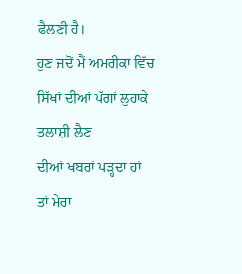ਫੈਲਣੀ ਹੈ।
ਹੁਣ ਜਦੋਂ ਮੈਂ ਅਮਰੀਕਾ ਵਿੱਚ ਸਿੱਖਾਂ ਦੀਆਂ ਪੱਗਾਂ ਲੁਹਾਕੇ ਤਲਾਸ਼ੀ ਲੈਣ
ਦੀਆਂ ਖਬਰਾਂ ਪੜ੍ਹਦਾ ਹਾਂ ਤਾਂ ਮੇਰਾ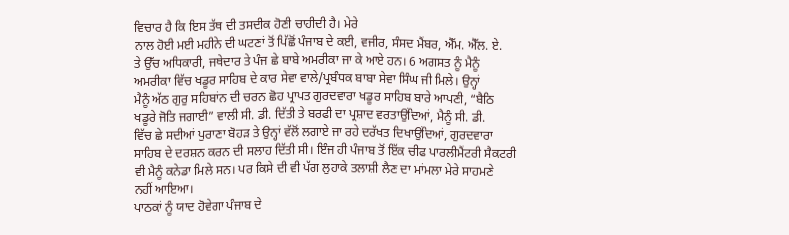ਵਿਚਾਰ ਹੈ ਕਿ ਇਸ ਤੱਥ ਦੀ ਤਸਦੀਕ ਹੋਣੀ ਚਾਹੀਦੀ ਹੈ। ਮੇਰੇ
ਨਾਲ ਹੋਈ ਮਈ ਮਹੀਨੇ ਦੀ ਘਟਣਾਂ ਤੋਂ ਪਿੱਛੋਂ ਪੰਜਾਬ ਦੇ ਕਈ, ਵਜੀਰ, ਸੰਸਦ ਮੈਂਬਰ, ਐੱਮ. ਐੱਲ. ਏ.
ਤੇ ਉੱਚ ਅਧਿਕਾਰੀ, ਜਥੇਦਾਰ ਤੇ ਪੰਜ ਛੇ ਬਾਬੇ ਅਮਰੀਕਾ ਜਾ ਕੇ ਆਏ ਹਨ। 6 ਅਗਸਤ ਨੂੰ ਮੈਨੂੰ
ਅਮਰੀਕਾ ਵਿੱਚ ਖਡੂਰ ਸਾਹਿਬ ਦੇ ਕਾਰ ਸੇਵਾ ਵਾਲੇ/ਪ੍ਰਬੰਧਕ ਬਾਬਾ ਸੇਵਾ ਸਿੰਘ ਜੀ ਮਿਲੇ। ਉਨ੍ਹਾਂ
ਮੈਨੂੰ ਅੱਠ ਗੁਰੁ ਸਹਿਬਾਂਨ ਦੀ ਚਰਨ ਛੋਹ ਪ੍ਰਾਪਤ ਗੁਰਦਵਾਰਾ ਖਡੂਰ ਸਾਹਿਬ ਬਾਰੇ ਆਪਣੀ, “ਬੈਠਿ
ਖਡੂਰੇ ਜੋਤਿ ਜਗਾਈ” ਵਾਲੀ ਸੀ. ਡੀ. ਦਿੱਤੀ ਤੇ ਬਰਫੀ ਦਾ ਪ੍ਰਸ਼ਾਦ ਵਰਤਾਉਂਦਿਆਂ, ਮੈਨੂੰ ਸੀ. ਡੀ.
ਵਿੱਚ ਛੇ ਸਦੀਆਂ ਪੁਰਾਣਾ ਬੋਹੜ ਤੇ ਉਨ੍ਹਾਂ ਵੱਲੋਂ ਲਗਾਏ ਜਾ ਰਹੇ ਦਰੱਖਤ ਦਿਖਾਉਂਦਿਆਂ, ਗੁਰਦਵਾਰਾ
ਸਾਹਿਬ ਦੇ ਦਰਸ਼ਨ ਕਰਨ ਦੀ ਸਲਾਹ ਦਿੱਤੀ ਸੀ। ਇੰਜ ਹੀ ਪੰਜਾਬ ਤੋਂ ਇੱਕ ਚੀਫ ਪਾਰਲੀਮੈਂਟਰੀ ਸੈਕਟਰੀ
ਵੀ ਮੈਨੂੰ ਕਨੇਡਾ ਮਿਲੇ ਸਨ। ਪਰ ਕਿਸੇ ਦੀ ਵੀ ਪੱਗ ਲੁਹਾਕੇ ਤਲਾਸ਼ੀ ਲੈਣ ਦਾ ਮਾਂਮਲਾ ਮੇਰੇ ਸਾਹਮਣੇ
ਨਹੀਂ ਆਇਆ।
ਪਾਠਕਾਂ ਨੂੰ ਯਾਦ ਹੋਵੇਗਾ ਪੰਜਾਬ ਦੇ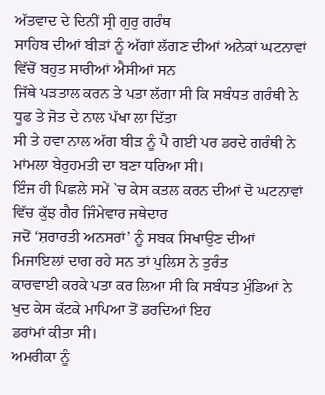ਅੱਤਵਾਦ ਦੇ ਦਿਨੀਂ ਸ੍ਰੀ ਗੁਰੁ ਗਰੰਥ
ਸਾਹਿਬ ਦੀਆਂ ਬੀੜਾਂ ਨੂੰ ਅੱਗਾਂ ਲੱਗਣ ਦੀਆਂ ਅਨੇਕਾਂ ਘਟਨਾਵਾਂ ਵਿੱਚੋਂ ਬਹੁਤ ਸਾਰੀਆਂ ਐਸੀਆਂ ਸਨ
ਜਿੱਥੇ ਪੜਤਾਲ ਕਰਨ ਤੇ ਪਤਾ ਲੱਗਾ ਸੀ ਕਿ ਸਬੰਧਤ ਗਰੰਥੀ ਨੇ ਧੂਫ ਤੇ ਜੋਤ ਦੇ ਨਾਲ ਪੱਖਾ ਲਾ ਦਿੱਤਾ
ਸੀ ਤੇ ਹਵਾ ਨਾਲ ਅੱਗ ਬੀੜ ਨੂੰ ਪੈ ਗਈ ਪਰ ਡਰਦੇ ਗਰੰਥੀ ਨੇ ਮਾਂਮਲਾ ਬੇਰੁਹਮਤੀ ਦਾ ਬਣਾ ਧਰਿਆ ਸੀ।
ਇੰਜ ਹੀ ਪਿਛਲੇ ਸਮੇਂ `ਚ ਕੇਸ ਕਤਲ ਕਰਨ ਦੀਆਂ ਦੋ ਘਟਨਾਵਾਂ ਵਿੱਚ ਕੁੱਝ ਗੈਰ ਜਿੰਮੇਵਾਰ ਜਥੇਦਾਰ
ਜਦੋਂ ‘ਸ਼ਰਾਰਤੀ ਅਨਸਰਾਂ’ ਨੂੰ ਸਬਕ ਸਿਖਾਉਣ ਦੀਆਂ ਮਿਜਾਇਲਾਂ ਦਾਗ ਰਹੇ ਸਨ ਤਾਂ ਪੁਲਿਸ ਨੇ ਤੁਰੰਤ
ਕਾਰਵਾਈ ਕਰਕੇ ਪਤਾ ਕਰ ਲਿਆ ਸੀ ਕਿ ਸਬੰਧਤ ਮੁੰਡਿਆਂ ਨੇ ਖੁਦ ਕੇਸ ਕੱਟਕੇ ਮਾਪਿਆ ਤੋਂ ਡਰਦਿਆਂ ਇਹ
ਡਰਾਂਮਾਂ ਕੀਤਾ ਸੀ।
ਅਮਰੀਕਾ ਨੂੰ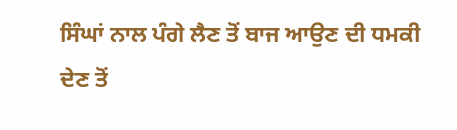ਸਿੰਘਾਂ ਨਾਲ ਪੰਗੇ ਲੈਣ ਤੋਂ ਬਾਜ ਆਉਣ ਦੀ ਧਮਕੀ ਦੇਣ ਤੋਂ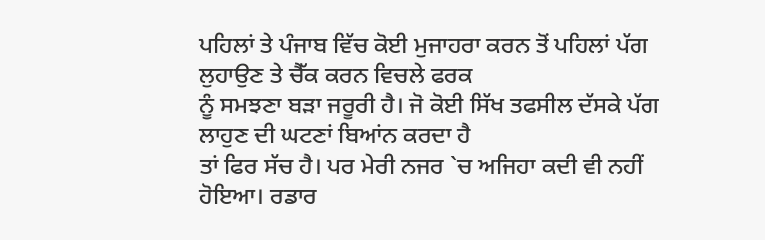ਪਹਿਲਾਂ ਤੇ ਪੰਜਾਬ ਵਿੱਚ ਕੋਈ ਮੁਜਾਹਰਾ ਕਰਨ ਤੋਂ ਪਹਿਲਾਂ ਪੱਗ ਲੁਹਾਉਣ ਤੇ ਚੈੱਕ ਕਰਨ ਵਿਚਲੇ ਫਰਕ
ਨੂੰ ਸਮਝਣਾ ਬੜਾ ਜਰੂਰੀ ਹੈ। ਜੋ ਕੋਈ ਸਿੱਖ ਤਫਸੀਲ ਦੱਸਕੇ ਪੱਗ ਲਾਹੁਣ ਦੀ ਘਟਣਾਂ ਬਿਆਂਨ ਕਰਦਾ ਹੈ
ਤਾਂ ਫਿਰ ਸੱਚ ਹੈ। ਪਰ ਮੇਰੀ ਨਜਰ `ਚ ਅਜਿਹਾ ਕਦੀ ਵੀ ਨਹੀਂ ਹੋਇਆ। ਰਡਾਰ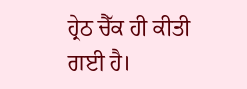ਹ੍ਰੇਠ ਚੈੱਕ ਹੀ ਕੀਤੀ
ਗਈ ਹੈ।